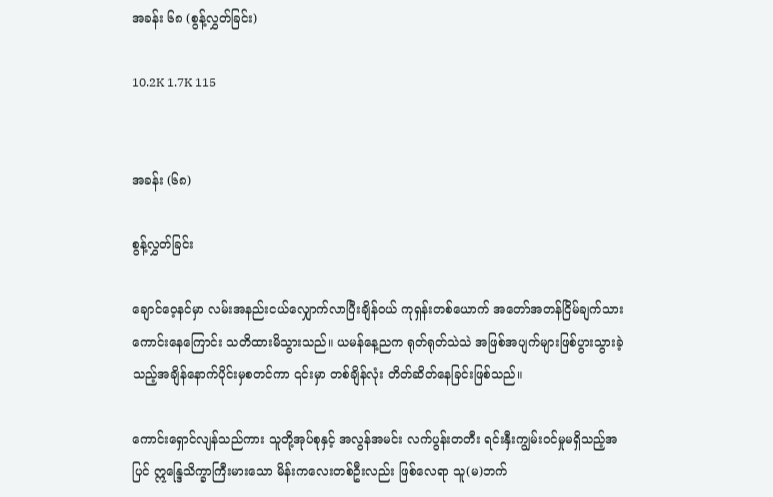အခန်း ၆၈ (စွန့်လွှတ်ခြင်း)

10.2K 1.7K 115


အခန်း (၆၈)

စွန့်လွှတ်ခြင်း

ချောင်ဝေ့နင်မှာ လမ်းအနည်းငယ်လျှောက်လာပြီးချိန်ဝယ် ကုရှန်းတစ်ယောက် အတော်အတန်ငြိမ်ချက်သားကောင်းနေကြောင်း သတိထားမိသွားသည်။ ယမန်နေ့ညက ရုတ်ရုတ်သဲသဲ အဖြစ်အပျက်များဖြစ်ပွားသွားခဲ့သည့်အချိန်နောက်ပိုင်းမှစတင်ကာ ၎င်းမှာ တစ်ချိန်လုံး တိတ်ဆိတ်နေခြင်းဖြစ်သည်။

ကောင်းရှောင်လျန်သည်ကား သူတို့အုပ်စုနှင့် အလွန်အမင်း လက်ပွန်းတတီး ရင်းနှီးကျွမ်းဝင်မှုမရှိသည့်အပြင် ဣန္ဒြေသိက္ခာကြီးမားသော မိန်းကလေးတစ်ဦးလည်း ဖြစ်လေရာ သူ(မ)ဘက်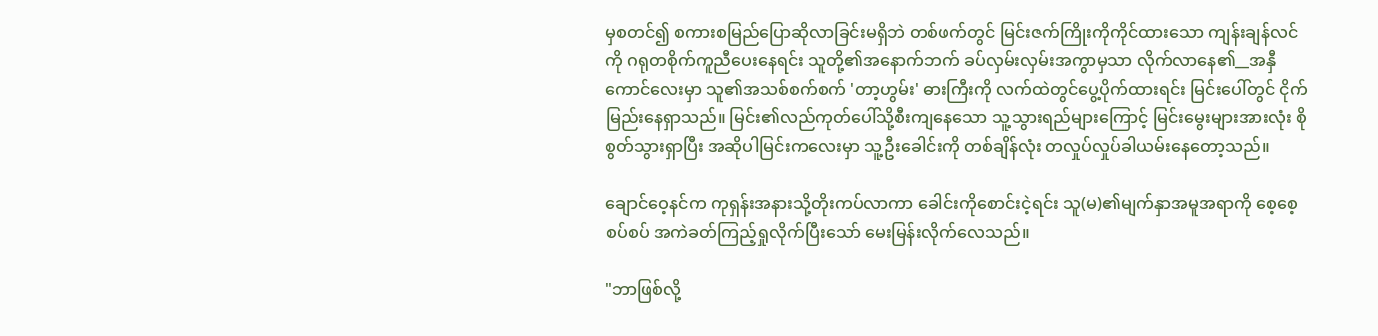မှစတင်၍ စကားစမြည်ပြောဆိုလာခြင်းမရှိဘဲ တစ်ဖက်တွင် မြင်းဇက်ကြိုးကိုကိုင်ထားသော ကျန်းချန်လင်ကို ဂရုတစိုက်ကူညီပေးနေရင်း သူတို့၏အနောက်ဘက် ခပ်လှမ်းလှမ်းအကွာမှသာ လိုက်လာနေ၏__အနှီကောင်လေးမှာ သူ၏အသစ်စက်စက် 'တာ့ဟွမ်း' ဓားကြီးကို လက်ထဲတွင်ပွေ့ပိုက်ထားရင်း မြင်းပေါ်တွင် ငိုက်မြည်းနေရှာသည်။ မြင်း၏လည်ကုတ်ပေါ်သို့စီးကျနေသော သူ့သွားရည်များကြောင့် မြင်းမွေးများအားလုံး စိုစွတ်သွားရှာပြီး အဆိုပါမြင်းကလေးမှာ သူ့ဦးခေါင်းကို တစ်ချိန်လုံး တလှုပ်လှုပ်ခါယမ်းနေတော့သည်။

ချောင်ဝေ့နင်က ကုရှန်းအနားသို့တိုးကပ်လာကာ ခေါင်းကိုစောင်းငဲ့ရင်း သူ(မ)၏မျက်နှာအမူအရာကို စေ့စေ့စပ်စပ် အကဲခတ်ကြည့်ရှုလိုက်ပြီးသော် မေးမြန်းလိုက်လေသည်။

"ဘာဖြစ်လို့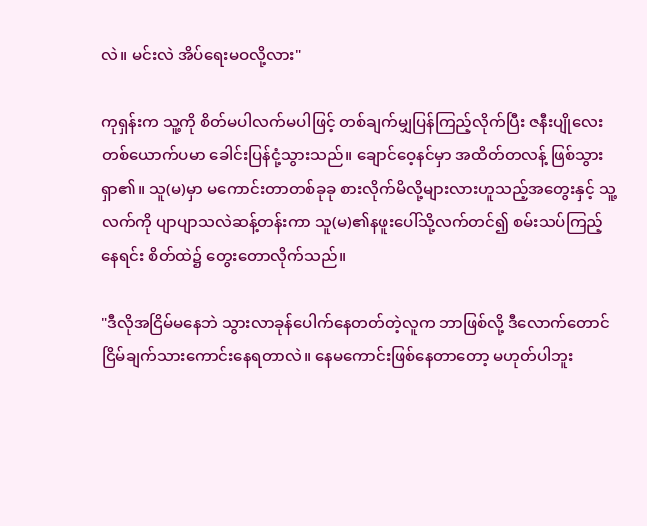လဲ။ မင်းလဲ အိပ်ရေးမဝလို့လား"

ကုရှန်းက သူ့ကို စိတ်မပါလက်မပါဖြင့် တစ်ချက်မျှပြန်ကြည့်လိုက်ပြီး ဇနီးပျိုလေးတစ်ယောက်ပမာ ခေါင်းပြန်ငုံ့သွားသည်။ ချောင်ဝေ့နင်မှာ အထိတ်တလန့် ဖြစ်သွားရှာ၏။ သူ(မ)မှာ မကောင်းတာတစ်ခုခု စားလိုက်မိလို့များလားဟူသည့်အတွေးနှင့် သူ့လက်ကို ပျာပျာသလဲဆန့်တန်းကာ သူ(မ)၏နဖူးပေါ်သို့လက်တင်၍ စမ်းသပ်ကြည့်နေရင်း စိတ်ထဲ၌ တွေးတောလိုက်သည်။

"ဒီလိုအငြိမ်မနေဘဲ သွားလာခုန်ပေါက်နေတတ်တဲ့လူက ဘာဖြစ်လို့ ဒီလောက်တောင်ငြိမ်ချက်သားကောင်းနေရတာလဲ။ နေမကောင်းဖြစ်နေတာတော့ မဟုတ်ပါဘူး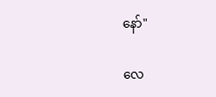နော်"

လေ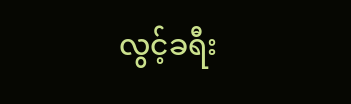လွင့်ခရီး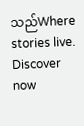သည်Where stories live. Discover now